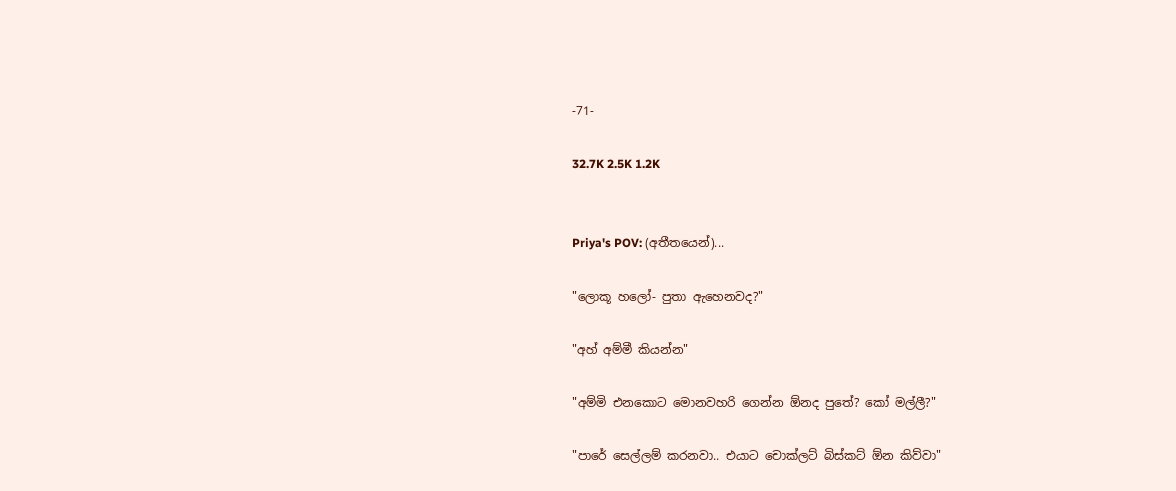-71-

32.7K 2.5K 1.2K


Priya's POV: (අතීතයෙන්)...

"ලොකූ හලෝ- පුතා ඇහෙනවද?"

"අහ් අම්මී කියන්න"

"අම්මි එනකොට මොනවහරි ගෙන්න ඕනද පුතේ? කෝ මල්ලී?"

"පාරේ සෙල්ලම් කරනවා.. එයාට චොක්ලට් බිස්කට් ඕන කිව්වා"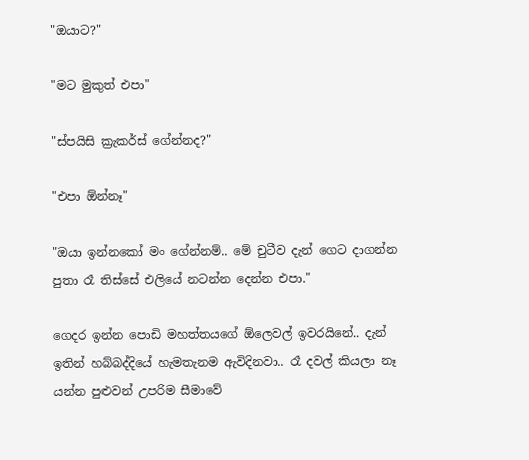"ඔයාට?"

"මට මුකුත් එපා"

"ස්පයිසි ක්‍රැකර්ස් ගේන්නද?"

"එපා ඕන්නෑ"

"ඔයා ඉන්නකෝ මං ගේන්නම්.. මේ චුටීව දැන් ගෙට දාගන්න පුතා රෑ තිස්සේ එලියේ නටන්න දෙන්න එපා."

ගෙදර ඉන්න පොඩි මහත්තයගේ ඕලෙවල් ඉවරයිනේ.. දැන් ඉතින් හබ්බද්දියේ හැමතැනම ඇවිදිනවා.. රෑ දවල් කියලා නෑ යන්න පුළුවන් උපරිම සීමාවේ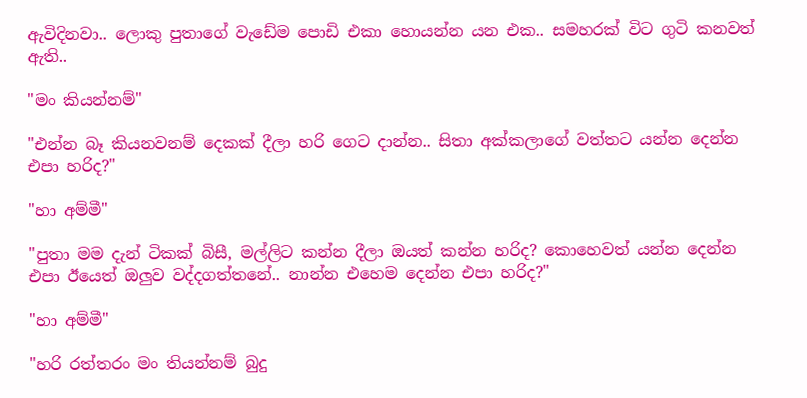ඇවිදිනවා.. ලොකු පුතාගේ වැඩේම පොඩි එකා හොයන්න යන එක.. සමහරක් විට ගුටි කනවත් ඇති..

"මං කියන්නම්"

"එන්න බෑ කියනවනම් දෙකක් දීලා හරි ගෙට දාන්න.. සිතා අක්කලාගේ වත්තට යන්න දෙන්න එපා හරිද?"

"හා අම්මී"

"පුතා මම දැන් ටිකක් බිසී, මල්ලිට කන්න දීලා ඔයත් කන්න හරිද? කොහෙවත් යන්න දෙන්න එපා ඊයෙත් ඔලුව වද්දගත්තනේ.. නාන්න එහෙම දෙන්න එපා හරිද?"

"හා අම්මී"

"හරි රත්තරං මං තියන්නම් බුදු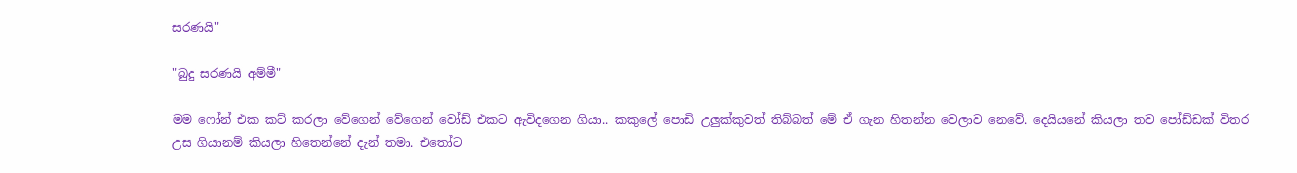සරණයි"

"බුදු සරණයි අම්මී"

මම ෆෝන් එක කට් කරලා වේගෙන් වේගෙන් වෝඩ් එකට ඇවිදගෙන ගියා.. කකුලේ පොඩි උලුක්කුවත් තිබ්බත් මේ ඒ ගැන හිතන්න වෙලාව නෙවේ. දෙයියනේ කියලා තව පෝඩ්ඩක් විතර උස ගියානම් කියලා හිතෙන්නේ දැන් තමා. එතෝට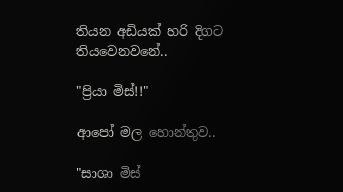තියන අඩියක් හරි දිගට තියවෙනවනේ..

"ප්‍රියා මිස්!!"

ආපෝ මල හොන්තුව..

"සාශා මිස්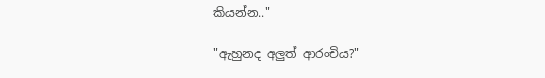කියන්න.."

"ඇහුනද අලුත් ආරංචිය?"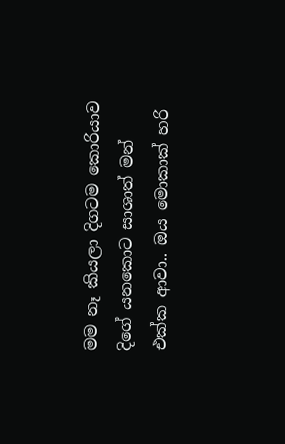මම නෑ කියලා දිගටම කොරියාව දිගේ යනකොට සාශාත් මන් එක්ක ආවා.. ඔය මොකාක් හරි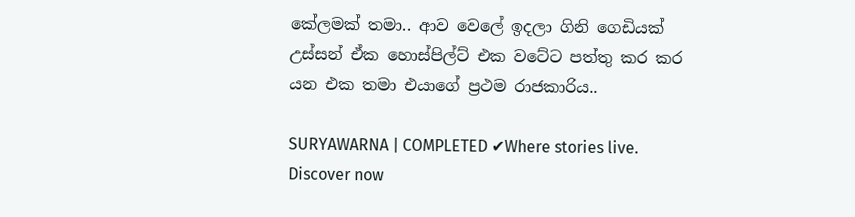කේලමක් තමා.. ආව වෙලේ ඉදලා ගිනි ගෙඩියක් උස්සන් ඒක හොස්පිල්ට් එක වටේට පත්තු කර කර යන එක තමා එයාගේ ප්‍රථම රාජකාරිය..

SURYAWARNA | COMPLETED ✔Where stories live. Discover now